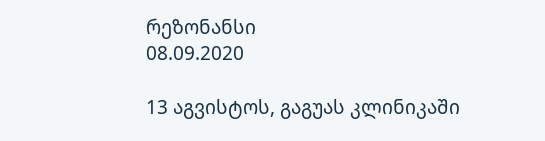რეზონანსი
08.09.2020

13 აგვისტოს, გაგუას კლინიკაში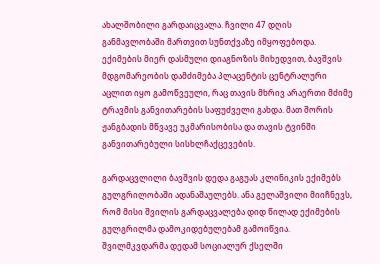ახალშობილი გარდაიცვალა. ჩვილი 47 დღის განმავლობაში მართვით სუნთქვაზე იმყოფებოდა. ექიმების მიერ დასმული დიაგნოზის მიხედვით, ბავშვის მდგომარეობის დამძიმება პლაცენტის ცენტრალური აცლით იყო გამოწვეული, რაც თავის მხრივ არაერთი მძიმე ტრავმის განვითარების საფუძველი გახდა. მათ შორის ჟანგბადის მწვავე უკმარისობისა და თავის ტვინში განვითარებული სისხლჩაქცევების.

გარდაცვლილი ბავშვის დედა გაგუას კლინიკის ექიმებს გულგრილობაში ადანაშაულებს. ანა გელაშვილი მიიჩნევს, რომ მისი შვილის გარდაცვალება დიდ წილად ექიმების გულგრილმა დამოკიდებულებამ გამოიწვია. შვილმკვდარმა დედამ სოციალურ ქსელში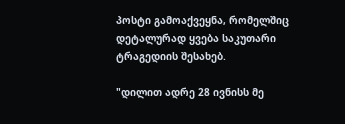პოსტი გამოაქვეყნა, რომელშიც დეტალურად ყვება საკუთარი ტრაგედიის შესახებ.

"დილით ადრე 28 ივნისს მე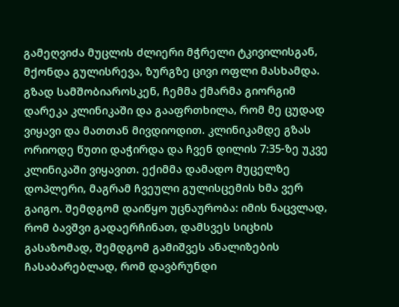გამეღვიძა მუცლის ძლიერი მჭრელი ტკივილისგან, მქონდა გულისრევა, ზურგზე ცივი ოფლი მასხამდა. გზად სამშობიაროსკენ, ჩემმა ქმარმა გიორგიმ დარეკა კლინიკაში და გააფრთხილა, რომ მე ცუდად ვიყავი და მათთან მივდიოდით. კლინიკამდე გზას ორიოდე წუთი დაჭირდა და ჩვენ დილის 7:35-ზე უკვე კლინიკაში ვიყავით. ექიმმა დამადო მუცელზე დოპლერი, მაგრამ ჩვეული გულისცემის ხმა ვერ გაიგო. შემდგომ დაიწყო უცნაურობა: იმის ნაცვლად, რომ ბავშვი გადაერჩინათ, დამსვეს სიცხის გასაზომად, შემდგომ გამიშვეს ანალიზების ჩასაბარებლად, რომ დავბრუნდი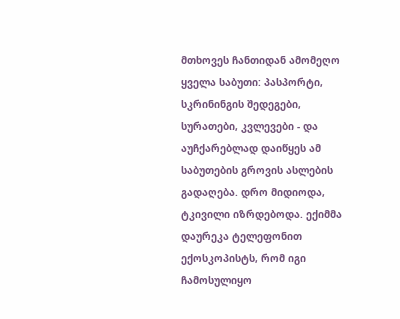მთხოვეს ჩანთიდან ამომეღო ყველა საბუთი: პასპორტი, სკრინინგის შედეგები, სურათები, კვლევები - და აუჩქარებლად დაიწყეს ამ საბუთების გროვის ასლების გადაღება. დრო მიდიოდა, ტკივილი იზრდებოდა. ექიმმა დაურეკა ტელეფონით ექოსკოპისტს, რომ იგი ჩამოსულიყო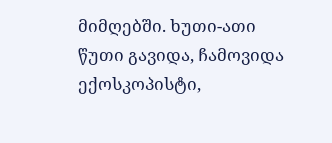მიმღებში. ხუთი-ათი წუთი გავიდა, ჩამოვიდა ექოსკოპისტი,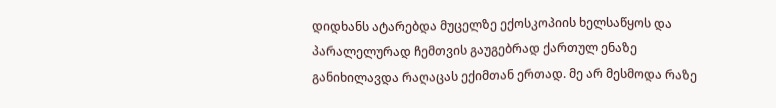დიდხანს ატარებდა მუცელზე ექოსკოპიის ხელსაწყოს და პარალელურად ჩემთვის გაუგებრად ქართულ ენაზე განიხილავდა რაღაცას ექიმთან ერთად. მე არ მესმოდა რაზე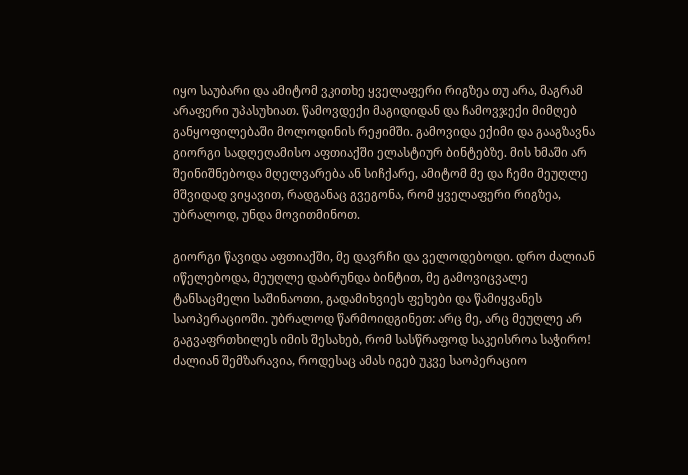იყო საუბარი და ამიტომ ვკითხე ყველაფერი რიგზეა თუ არა, მაგრამ არაფერი უპასუხიათ. წამოვდექი მაგიდიდან და ჩამოვჯექი მიმღებ განყოფილებაში მოლოდინის რეჟიმში. გამოვიდა ექიმი და გააგზავნა გიორგი სადღეღამისო აფთიაქში ელასტიურ ბინტებზე. მის ხმაში არ შეინიშნებოდა მღელვარება ან სიჩქარე, ამიტომ მე და ჩემი მეუღლე მშვიდად ვიყავით, რადგანაც გვეგონა, რომ ყველაფერი რიგზეა, უბრალოდ, უნდა მოვითმინოთ.

გიორგი წავიდა აფთიაქში, მე დავრჩი და ველოდებოდი. დრო ძალიან იწელებოდა, მეუღლე დაბრუნდა ბინტით, მე გამოვიცვალე ტანსაცმელი საშინაოთი, გადამიხვიეს ფეხები და წამიყვანეს საოპერაციოში. უბრალოდ წარმოიდგინეთ: არც მე, არც მეუღლე არ გაგვაფრთხილეს იმის შესახებ, რომ სასწრაფოდ საკეისროა საჭირო! ძალიან შემზარავია, როდესაც ამას იგებ უკვე საოპერაციო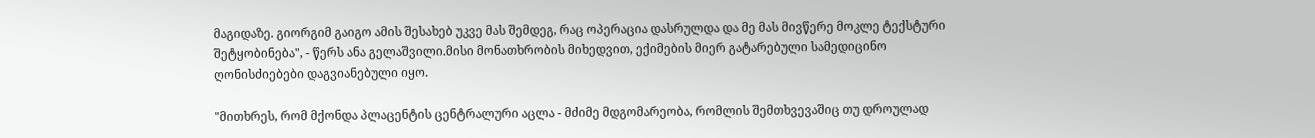მაგიდაზე. გიორგიმ გაიგო ამის შესახებ უკვე მას შემდეგ, რაც ოპერაცია დასრულდა და მე მას მივწერე მოკლე ტექსტური შეტყობინება", - წერს ანა გელაშვილი.მისი მონათხრობის მიხედვით, ექიმების მიერ გატარებული სამედიცინო ღონისძიებები დაგვიანებული იყო.

"მითხრეს, რომ მქონდა პლაცენტის ცენტრალური აცლა - მძიმე მდგომარეობა, რომლის შემთხვევაშიც თუ დროულად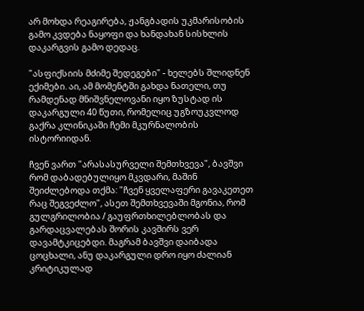არ მოხდა რეაგირება, ჟანგბადის უკმარისობის გამო კვდება ნაყოფი და ხანდახან სისხლის დაკარგვის გამო დედაც.

"ასფიქსიის მძიმე შედეგები" - ხელებს შლიდნენ ექიმები. აი, ამ მომენტში გახდა ნათელი, თუ რამდენად მნიშვნელოვანი იყო ზუსტად ის დაკარგული 40 წუთი, რომელიც უგზოუკვლოდ გაქრა კლინიკაში ჩემი მკურნალობის ისტორიიდან.

ჩვენ ვართ "არასასურველი შემთხვევა", ბავშვი რომ დაბადებულიყო მკვდარი, მაშინ შეიძლებოდა თქმა: "ჩვენ ყველაფერი გავაკეთეთ რაც შეგვეძლო", ასეთ შემთხვევაში მგონია, რომ გულგრილობია / გაუფრთხილებლობას და გარდაცვალებას შორის კავშირს ვერ დავამტკიცებდი. მაგრამ ბავშვი დაიბადა ცოცხალი, ანუ დაკარგული დრო იყო ძალიან კრიტიკულად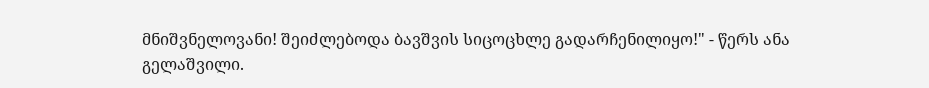მნიშვნელოვანი! შეიძლებოდა ბავშვის სიცოცხლე გადარჩენილიყო!" - წერს ანა გელაშვილი.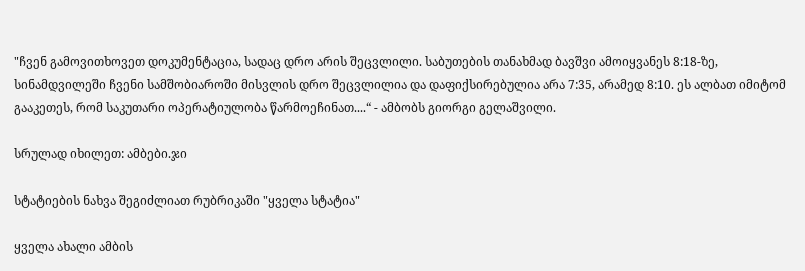"ჩვენ გამოვითხოვეთ დოკუმენტაცია, სადაც დრო არის შეცვლილი. საბუთების თანახმად ბავშვი ამოიყვანეს 8:18-ზე, სინამდვილეში ჩვენი სამშობიაროში მისვლის დრო შეცვლილია და დაფიქსირებულია არა 7:35, არამედ 8:10. ეს ალბათ იმიტომ გააკეთეს, რომ საკუთარი ოპერატიულობა წარმოეჩინათ....“ - ამბობს გიორგი გელაშვილი.

სრულად იხილეთ: ამბები.ჯი

სტატიების ნახვა შეგიძლიათ რუბრიკაში "ყველა სტატია"

ყველა ახალი ამბის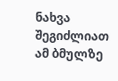ნახვა შეგიძლიათ ამ ბმულზე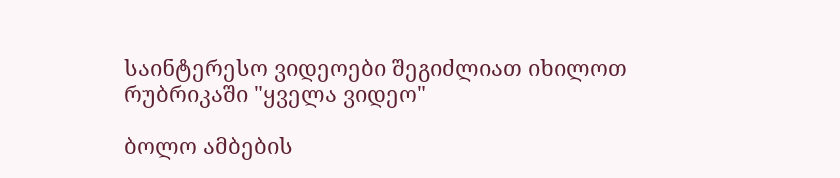საინტერესო ვიდეოები შეგიძლიათ იხილოთ რუბრიკაში "ყველა ვიდეო"

ბოლო ამბების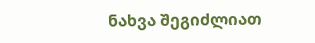ნახვა შეგიძლიათ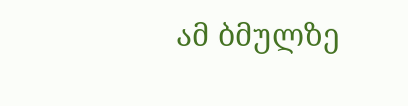ამ ბმულზე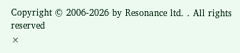Copyright © 2006-2026 by Resonance ltd. . All rights reserved
×